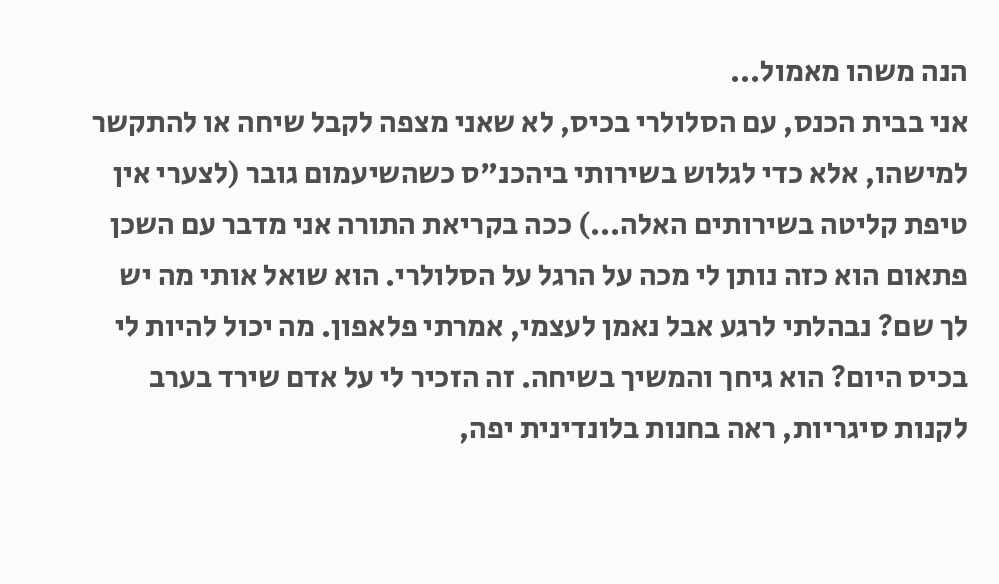הנה משהו מאמול...
אני בבית הכנס, עם הסלולרי בכיס, לא שאני מצפה לקבל שיחה או להתקשר למישהו, אלא כדי לגלוש בשירותי ביהכנ"ס כשהשיעמום גובר (לצערי אין טיפת קליטה בשירותים האלה...) ככה בקריאת התורה אני מדבר עם השכן פתאום הוא כזה נותן לי מכה על הרגל על הסלולרי. הוא שואל אותי מה יש לך שם? נבהלתי לרגע אבל נאמן לעצמי, אמרתי פלאפון. מה יכול להיות לי בכיס היום? הוא גיחך והמשיך בשיחה. זה הזכיר לי על אדם שירד בערב לקנות סיגריות, ראה בחנות בלונדינית יפה,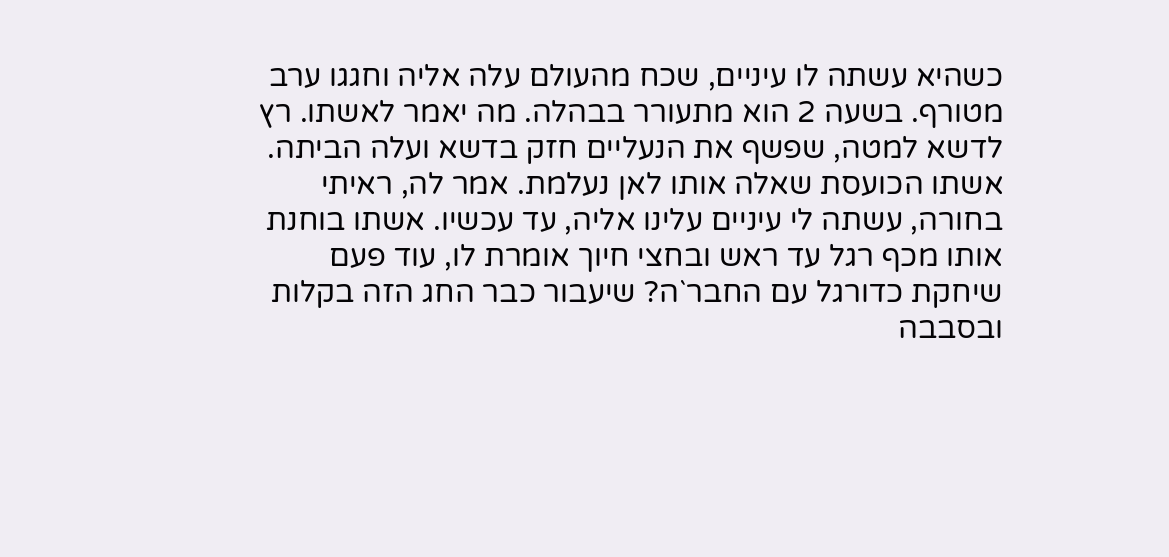כשהיא עשתה לו עיניים, שכח מהעולם עלה אליה וחגגו ערב מטורף. בשעה 2 הוא מתעורר בבהלה. מה יאמר לאשתו. רץ לדשא למטה, שפשף את הנעליים חזק בדשא ועלה הביתה. אשתו הכועסת שאלה אותו לאן נעלמת. אמר לה, ראיתי בחורה, עשתה לי עיניים עלינו אליה, עד עכשיו. אשתו בוחנת אותו מכף רגל עד ראש ובחצי חיוך אומרת לו, עוד פעם שיחקת כדורגל עם החבר`ה? שיעבור כבר החג הזה בקלות ובסבבה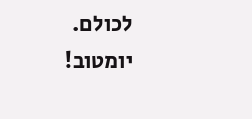לכולם. יומטוב!